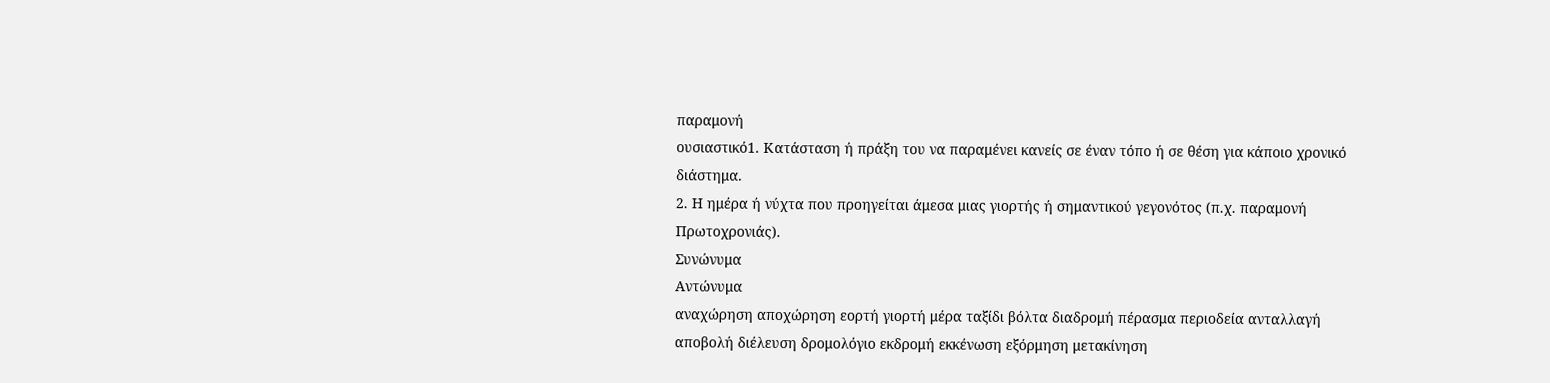παραμονή
ουσιαστικό1. Κατάσταση ή πράξη του να παραμένει κανείς σε έναν τόπο ή σε θέση για κάποιο χρονικό διάστημα.
2. Η ημέρα ή νύχτα που προηγείται άμεσα μιας γιορτής ή σημαντικού γεγονότος (π.χ. παραμονή Πρωτοχρονιάς).
Συνώνυμα
Αντώνυμα
αναχώρηση αποχώρηση εορτή γιορτή μέρα ταξίδι βόλτα διαδρομή πέρασμα περιοδεία ανταλλαγή αποβολή διέλευση δρομολόγιο εκδρομή εκκένωση εξόρμηση μετακίνηση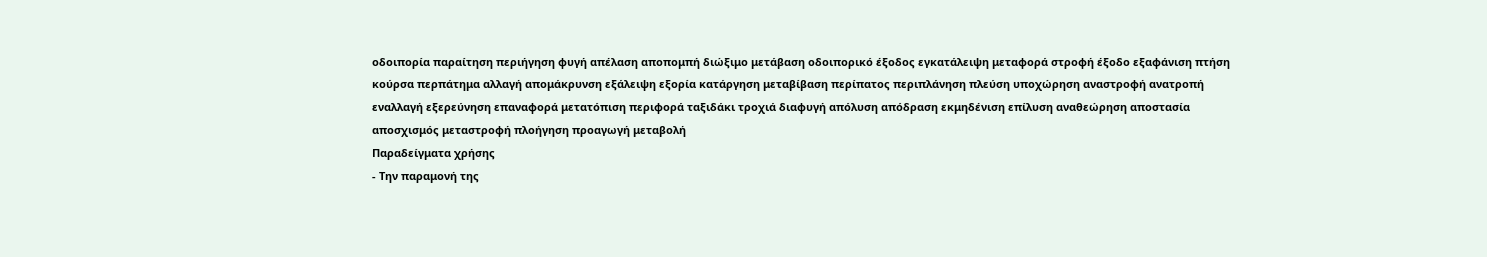οδοιπορία παραίτηση περιήγηση φυγή απέλαση αποπομπή διώξιμο μετάβαση οδοιπορικό έξοδος εγκατάλειψη μεταφορά στροφή έξοδο εξαφάνιση πτήση κούρσα περπάτημα αλλαγή απομάκρυνση εξάλειψη εξορία κατάργηση μεταβίβαση περίπατος περιπλάνηση πλεύση υποχώρηση αναστροφή ανατροπή εναλλαγή εξερεύνηση επαναφορά μετατόπιση περιφορά ταξιδάκι τροχιά διαφυγή απόλυση απόδραση εκμηδένιση επίλυση αναθεώρηση αποστασία αποσχισμός μεταστροφή πλοήγηση προαγωγή μεταβολή
Παραδείγματα χρήσης
- Την παραμονή της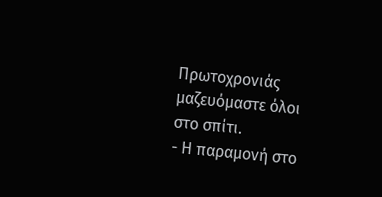Πρωτοχρονιάς μαζευόμαστε όλοι στο σπίτι.
- Η παραμονή στο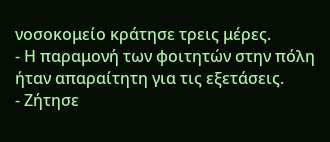νοσοκομείο κράτησε τρεις μέρες.
- Η παραμονή των φοιτητών στην πόλη ήταν απαραίτητη για τις εξετάσεις.
- Ζήτησε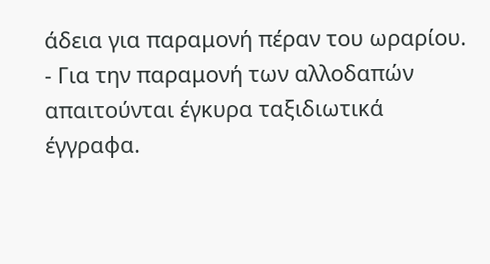άδεια για παραμονή πέραν του ωραρίου.
- Για την παραμονή των αλλοδαπών απαιτούνται έγκυρα ταξιδιωτικά έγγραφα.